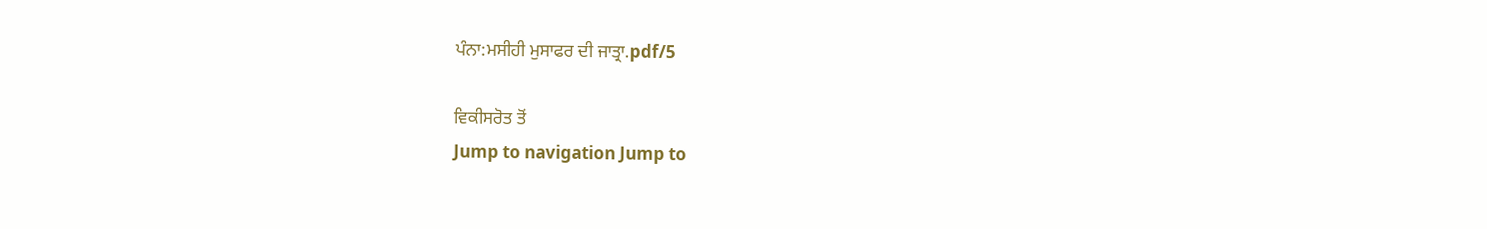ਪੰਨਾ:ਮਸੀਹੀ ਮੁਸਾਫਰ ਦੀ ਜਾਤ੍ਰਾ.pdf/5

ਵਿਕੀਸਰੋਤ ਤੋਂ
Jump to navigation Jump to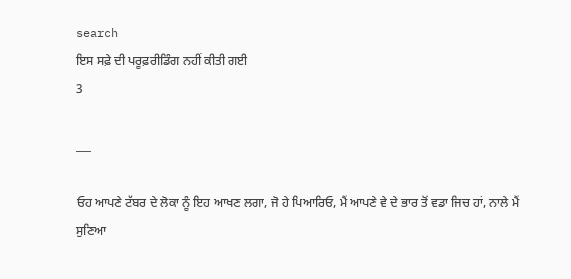search
ਇਸ ਸਫ਼ੇ ਦੀ ਪਰੂਫ਼ਰੀਡਿੰਗ ਨਹੀਂ ਕੀਤੀ ਗਈ
3

___

ਓਹ ਆਪਣੇ ਟੱਬਰ ਦੇ ਲੋਕਾ ਨੂੰ ਇਹ ਆਖਣ ਲਗਾ, ਜੋ ਹੇ ਪਿਆਰਿਓ, ਮੈਂ ਆਪਣੇ ਵੇ ਦੇ ਭਾਰ ਤੋਂ ਵਡਾ ਜਿਚ ਹਾਂ, ਨਾਲੇ ਮੈਂ ਸੁਣਿਆ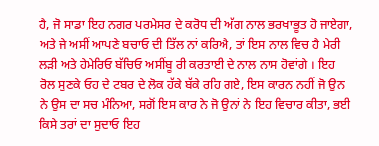ਹੈ, ਜੋ ਸਾਡਾ ਇਹ ਨਗਰ ਪਰਮੇਸਰ ਦੇ ਕਰੋਧ ਦੀ ਅੱਗ ਨਾਲ ਭਰਖਾਭੂਤ ਹੋ ਜਾਏਗਾ, ਅਤੇ ਜੇ ਅਸੀਂ ਆਪਣੇ ਬਚਾਓ ਦੀ ਤਿੱਲ ਨਾਂ ਕਰਿਐ, ਤਾਂ ਇਸ ਨਾਲ ਵਿਚ ਹੈ ਮੇਰੀ ਲੜੀ ਅਤੇ ਹੇਮੇਰਿਓ ਬੱਚਿਓ ਅਸੀਂਬੂ ਰੀ ਕਰਤਾਈ ਦੇ ਨਾਲ ਨਾਸ ਹੋਵਾਂਗੇ । ਇਹ ਰੋਲ ਸੁਣਕੇ ਓਹ ਦੇ ਟਬਰ ਦੇ ਲੋਕ ਹੱਕੇ ਬੱਕੇ ਰਹਿ ਗਏ, ਇਸ ਕਾਰਨ ਨਹੀਂ ਜੋ ਉਨ ਨੇ ਉਸ ਦਾ ਸਚ ਮੰਨਿਆ, ਸਗੋਂ ਇਸ ਕਾਰ ਨੇ ਜੋ ਉਨਾਂ ਨੇ ਇਹ ਵਿਚਾਰ ਕੀਤਾ, ਭਈ ਕਿਸੇ ਤਰਾਂ ਦਾ ਸੁਦਾਓ ਇਹ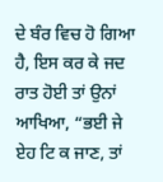ਦੇ ਬੰਰ ਵਿਚ ਹੋ ਗਿਆ ਹੈ, ਇਸ ਕਰ ਕੇ ਜਦ ਰਾਤ ਹੋਈ ਤਾਂ ਉਨਾਂ ਆਖਿਆ, “ਭਈ ਜੇ ਏਹ ਟਿ ਕ ਜਾਣ, ਤਾਂ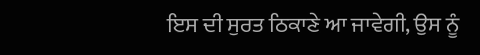ਇਸ ਦੀ ਸੁਰਤ ਠਿਕਾਣੇ ਆ ਜਾਵੇਗੀ, ਉਸ ਨੂੰ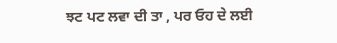ਝਟ ਪਟ ਲਵਾ ਦੀ ਤਾ , ਪਰ ਓਹ ਦੇ ਲਈ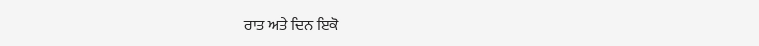ਰਾਤ ਅਤੇ ਦਿਨ ਇਕੋ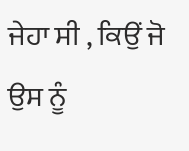ਜੇਹਾ ਸੀ , ਕਿਉਂ ਜੋ ਉਸ ਨੂੰ